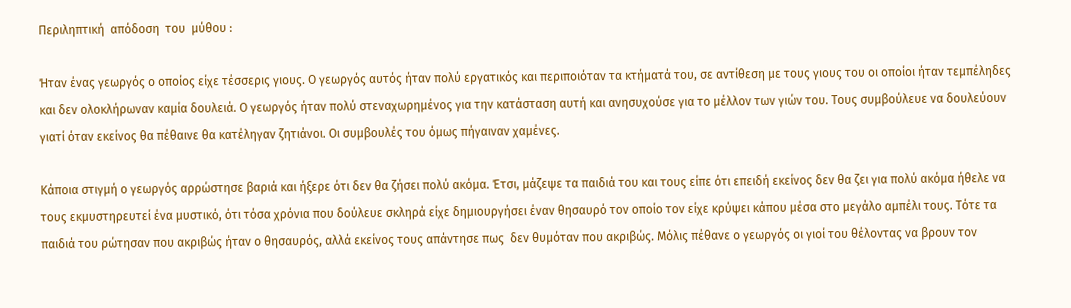Περιληπτική  απόδοση  του  μύθου :

Ήταν ένας γεωργός ο οποίος είχε τέσσερις γιους. Ο γεωργός αυτός ήταν πολύ εργατικός και περιποιόταν τα κτήματά του, σε αντίθεση με τους γιους του οι οποίοι ήταν τεμπέληδες και δεν ολοκλήρωναν καμία δουλειά. Ο γεωργός ήταν πολύ στεναχωρημένος για την κατάσταση αυτή και ανησυχούσε για το μέλλον των γιών του. Τους συμβούλευε να δουλεύουν γιατί όταν εκείνος θα πέθαινε θα κατέληγαν ζητιάνοι. Οι συμβουλές του όμως πήγαιναν χαμένες.

Κάποια στιγμή ο γεωργός αρρώστησε βαριά και ήξερε ότι δεν θα ζήσει πολύ ακόμα. Έτσι, μάζεψε τα παιδιά του και τους είπε ότι επειδή εκείνος δεν θα ζει για πολύ ακόμα ήθελε να τους εκμυστηρευτεί ένα μυστικό, ότι τόσα χρόνια που δούλευε σκληρά είχε δημιουργήσει έναν θησαυρό τον οποίο τον είχε κρύψει κάπου μέσα στο μεγάλο αμπέλι τους. Τότε τα παιδιά του ρώτησαν που ακριβώς ήταν ο θησαυρός, αλλά εκείνος τους απάντησε πως  δεν θυμόταν που ακριβώς. Μόλις πέθανε ο γεωργός οι γιοί του θέλοντας να βρουν τον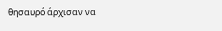θησαυρό άρχισαν να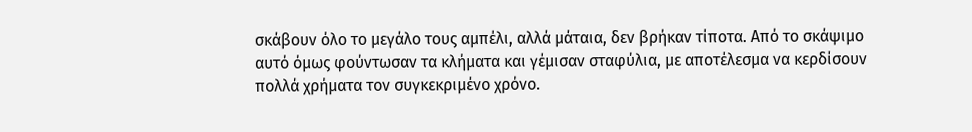σκάβουν όλο το μεγάλο τους αμπέλι, αλλά μάταια, δεν βρήκαν τίποτα. Από το σκάψιμο αυτό όμως φούντωσαν τα κλήματα και γέμισαν σταφύλια, με αποτέλεσμα να κερδίσουν πολλά χρήματα τον συγκεκριμένο χρόνο.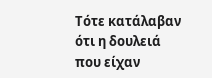Τότε κατάλαβαν ότι η δουλειά που είχαν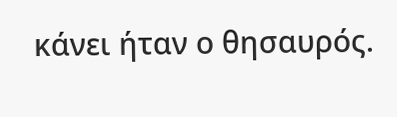κάνει ήταν ο θησαυρός.